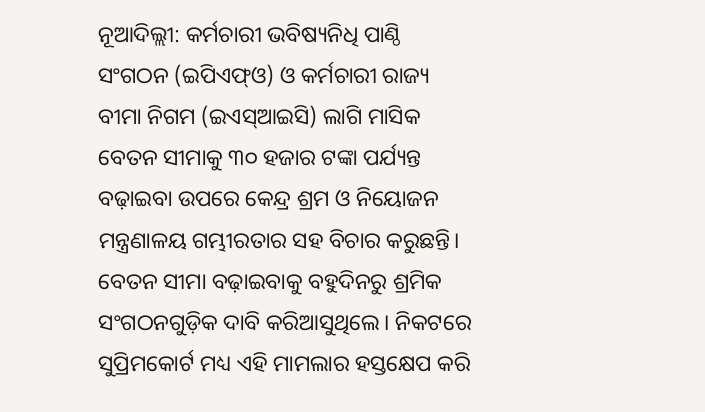ନୂଆଦିଲ୍ଲୀ: କର୍ମଚାରୀ ଭବିଷ୍ୟନିଧି ପାଣ୍ଠି ସଂଗଠନ (ଇପିଏଫ୍ଓ) ଓ କର୍ମଚାରୀ ରାଜ୍ୟ ବୀମା ନିଗମ (ଇଏସ୍ଆଇସି) ଲାଗି ମାସିକ ବେତନ ସୀମାକୁ ୩୦ ହଜାର ଟଙ୍କା ପର୍ଯ୍ୟନ୍ତ ବଢ଼ାଇବା ଉପରେ କେନ୍ଦ୍ର ଶ୍ରମ ଓ ନିୟୋଜନ ମନ୍ତ୍ରଣାଳୟ ଗମ୍ଭୀରତାର ସହ ବିଚାର କରୁଛନ୍ତି। ବେତନ ସୀମା ବଢ଼ାଇବାକୁ ବହୁଦିନରୁ ଶ୍ରମିକ ସଂଗଠନଗୁଡ଼ିକ ଦାବି କରିଆସୁଥିଲେ। ନିକଟରେ ସୁପ୍ରିମକୋର୍ଟ ମଧ୍ୟ ଏହି ମାମଲାର ହସ୍ତକ୍ଷେପ କରି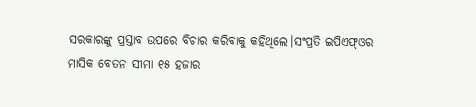ସରକାରଙ୍କୁ ପ୍ରସ୍ତାବ ଉପରେ ବିଚାର କରିବାକୁ କହିଥିଲେ।ସଂପ୍ରତି ଇପିଏଫ୍ଓର ମାସିକ ବେତନ ସୀମା ୧୫ ହଜାର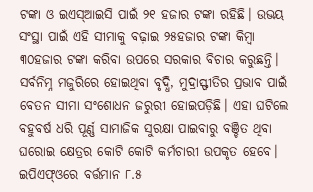ଟଙ୍କା ଓ ଇଏସ୍ଆଇସି ପାଇଁ ୨୧ ହଜାର ଟଙ୍କା ରହିଛି। ଉଭୟ ସଂସ୍ଥା ପାଇଁ ଏହି ସୀମାକୁ ବଢ଼ାଇ ୨୫ହଜାର ଟଙ୍କା କିମ୍ବା ୩୦ହଜାର ଟଙ୍କା କରିବା ଉପରେ ସରକାର ବିଚାର କରୁଛନ୍ତି। ସର୍ବନିମ୍ନ ମଜୁରିରେ ହୋଇଥିବା ବୃଦ୍ଧି, ମୁଦ୍ରାସ୍ଫୀତିର ପ୍ରଭାବ ପାଇଁ ବେତନ ସୀମା ସଂଶୋଧନ ଜରୁରୀ ହୋଇପଡ଼ିଛି। ଏହା ଘଟିଲେ ବହୁବର୍ଷ ଧରି ପୂର୍ଣ୍ଣ ସାମାଜିକ ସୁରକ୍ଷା ପାଇବାରୁ ବଞ୍ଚିତ ଥିବା ଘରୋଇ କ୍ଷେତ୍ରର କୋଟି କୋଟି କର୍ମଚାରୀ ଉପକୃତ ହେବେ।
ଇପିଏଫ୍ଓରେ ବର୍ତ୍ତମାନ ୮.୫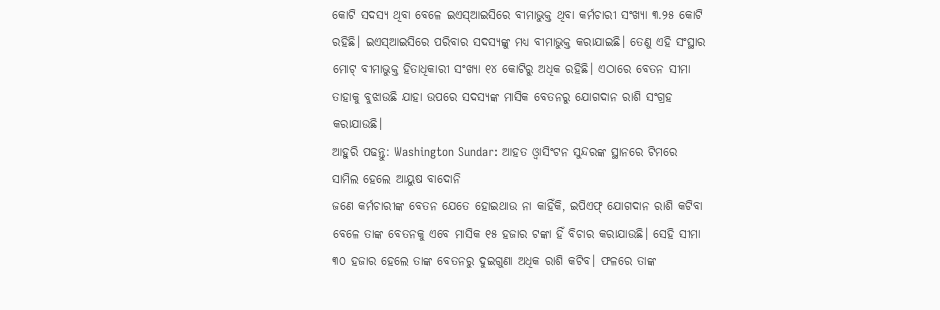କୋଟି ସଦସ୍ୟ ଥିବା ବେଳେ ଇଏସ୍ଆଇସିରେ ବୀମାଭୁକ୍ତ ଥିବା କର୍ମଚାରୀ ସଂଖ୍ୟା ୩.୨୫ କୋଟି ରହିଛି। ଇଏସ୍ଆଇସିରେ ପରିବାର ସଦସ୍ୟଙ୍କୁ ମଧ୍ୟ ବୀମାଭୁକ୍ତ କରାଯାଇଛି। ତେଣୁ ଏହି ସଂସ୍ଥାର ମୋଟ୍ ବୀମାଭୁକ୍ତ ହିତାଧିକାରୀ ସଂଖ୍ୟା ୧୪ କୋଟିରୁ ଅଧିକ ରହିଛି। ଏଠାରେ ବେତନ ସୀମା ତାହାକୁ ବୁଝାଉଛି ଯାହା ଉପରେ ସଦସ୍ୟଙ୍କ ମାସିକ ବେତନରୁ ଯୋଗଦାନ ରାଶି ସଂଗ୍ରହ କରାଯାଉଛି।
ଆହୁରି ପଢନ୍ତୁ: Washington Sundar: ଆହତ ଓ୍ବାସିଂଟନ ସୁନ୍ଦରଙ୍କ ସ୍ଥାନରେ ଟିମରେ ସାମିଲ ହେଲେ ଆୟୁଷ ବାଦୋନି
ଜଣେ କର୍ମଚାରୀଙ୍କ ବେତନ ଯେତେ ହୋଇଥାଉ ନା କାହିଁକି, ଇପିଏଫ୍ ଯୋଗଦାନ ରାଶି କଟିବା ବେଳେ ତାଙ୍କ ବେତନକୁ ଏବେ ମାସିକ ୧୫ ହଜାର ଟଙ୍କା ହିଁ ବିଚାର କରାଯାଉଛି। ସେହି ସୀମା ୩୦ ହଜାର ହେଲେ ତାଙ୍କ ବେତନରୁ ଦୁଇଗୁଣା ଅଧିକ ରାଶି କଟିବ। ଫଳରେ ତାଙ୍କ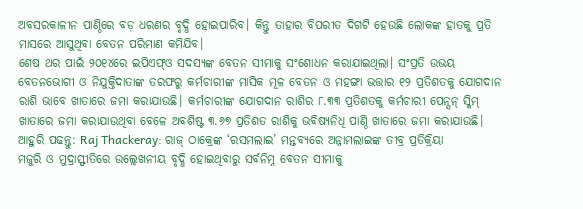ଅବସରକାଳୀନ ପାଣ୍ଠିରେ ବଡ଼ ଧରଣର ବୃଦ୍ଧି ହୋଇପାରିବ। କିନ୍ତୁ ତାହାର ବିପରୀତ ଦିଗଟି ହେଉଛି ଲୋକଙ୍କ ହାତକୁ ପ୍ରତି ମାସରେ ଆସୁଥିବା ବେତନ ପରିମାଣ କମିଯିବ।
ଶେଷ ଥର ପାଇଁ ୨୦୧୪ରେ ଇପିଏଫ୍ଓ ସଦସ୍ୟଙ୍କ ବେତନ ସୀମାକୁ ସଂଶୋଧନ କରାଯାଇଥିଲା। ସଂପ୍ରତି ଉଭୟ ବେତନଭୋଗୀ ଓ ନିଯୁକ୍ତିଦାତାଙ୍କ ତରଫରୁ କର୍ମଚାରୀଙ୍କ ମାସିକ ମୂଳ ବେତନ ଓ ମହଙ୍ଗା ଭତ୍ତାର ୧୨ ପ୍ରତିଶତକୁ ଯୋଗଦାନ ରାଶି ଭାବେ ଖାତାରେ ଜମା କରାଯାଉଛି। କର୍ମଚାରୀଙ୍କ ଯୋଗଦାନ ରାଶିର ୮.୩୩ ପ୍ରତିଶତକୁ କର୍ମଚାରୀ ପେନ୍ସନ୍ ସ୍କିମ୍ ଖାତାରେ ଜମା କରାଯାଉଥିବା ବେଳେ ଅବଶିଷ୍ଟ ୩.୬୭ ପ୍ରତିଶତ ରାଶିକୁ ଭବିଷ୍ୟନିଧି ପାଣ୍ଠି ଖାତାରେ ଜମା କରାଯାଉଛି।
ଆହୁରି ପଢନ୍ତୁ: Raj Thackeray: ରାଜ୍ ଠାକ୍ରେଙ୍କ ‘ରସମଲାଇ’ ମନ୍ତବ୍ୟରେ ଅନ୍ନାମଲାଇଙ୍କ ତୀବ୍ର ପ୍ରତିକ୍ରିୟା
ମଜୁରି ଓ ମୁଦ୍ରାସ୍ଫୀତିରେ ଉଲ୍ଲେଖନୀୟ ବୃଦ୍ଧି ହୋଇଥିବାରୁ ସର୍ବନିମ୍ନ ବେତନ ସୀମାକୁ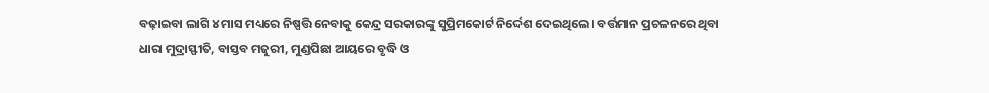ବଢ଼ାଇବା ଲାଗି ୪ ମାସ ମଧ୍ୟରେ ନିଷ୍ପତ୍ତି ନେବାକୁ କେନ୍ଦ୍ର ସରକାରଙ୍କୁ ସୁପ୍ରିମକୋର୍ଟ ନିର୍ଦ୍ଦେଶ ଦେଇଥିଲେ। ବର୍ତ୍ତମାନ ପ୍ରଚଳନରେ ଥିବା ଧାରା ମୁଦ୍ରାସ୍ଫୀତି, ବାସ୍ତବ ମଜୁରୀ, ମୁଣ୍ଡପିଛା ଆୟରେ ବୃଦ୍ଧି ଓ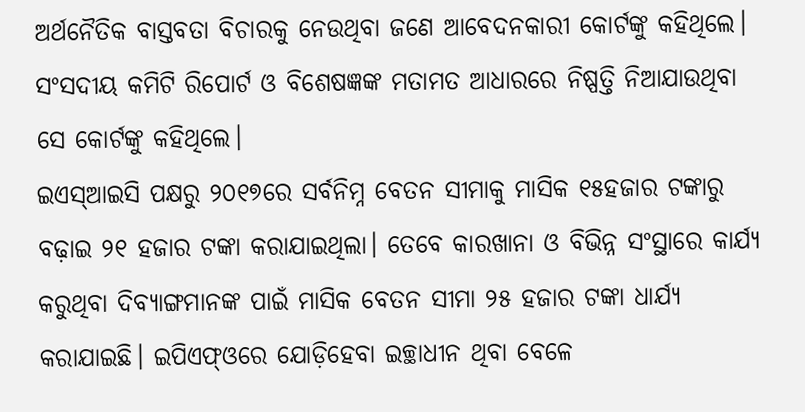ଅର୍ଥନୈତିକ ବାସ୍ତବତା ବିଚାରକୁ ନେଉଥିବା ଜଣେ ଆବେଦନକାରୀ କୋର୍ଟଙ୍କୁ କହିଥିଲେ। ସଂସଦୀୟ କମିଟି ରିପୋର୍ଟ ଓ ବିଶେଷଜ୍ଞଙ୍କ ମତାମତ ଆଧାରରେ ନିଷ୍ପତ୍ତି ନିଆଯାଉଥିବା ସେ କୋର୍ଟଙ୍କୁ କହିଥିଲେ।
ଇଏସ୍ଆଇସି ପକ୍ଷରୁ ୨୦୧୭ରେ ସର୍ବନିମ୍ନ ବେତନ ସୀମାକୁ ମାସିକ ୧୫ହଜାର ଟଙ୍କାରୁ ବଢ଼ାଇ ୨୧ ହଜାର ଟଙ୍କା କରାଯାଇଥିଲା। ତେବେ କାରଖାନା ଓ ବିଭିନ୍ନ ସଂସ୍ଥାରେ କାର୍ଯ୍ୟ କରୁଥିବା ଦିବ୍ୟାଙ୍ଗମାନଙ୍କ ପାଇଁ ମାସିକ ବେତନ ସୀମା ୨୫ ହଜାର ଟଙ୍କା ଧାର୍ଯ୍ୟ କରାଯାଇଛି। ଇପିଏଫ୍ଓରେ ଯୋଡ଼ିହେବା ଇଚ୍ଛାଧୀନ ଥିବା ବେଳେ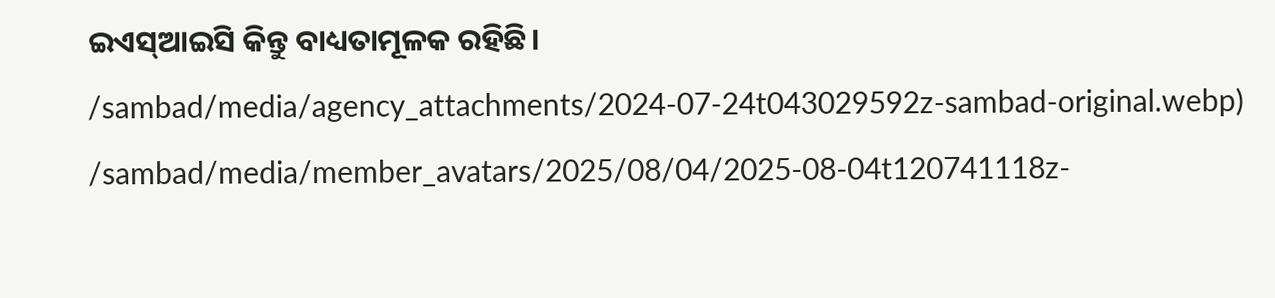ଇଏସ୍ଆଇସି କିନ୍ତୁ ବାଧ୍ୟତାମୂଳକ ରହିଛି।
/sambad/media/agency_attachments/2024-07-24t043029592z-sambad-original.webp)
/sambad/media/member_avatars/2025/08/04/2025-08-04t120741118z-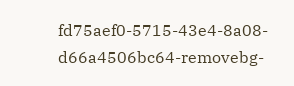fd75aef0-5715-43e4-8a08-d66a4506bc64-removebg-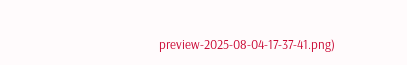preview-2025-08-04-17-37-41.png)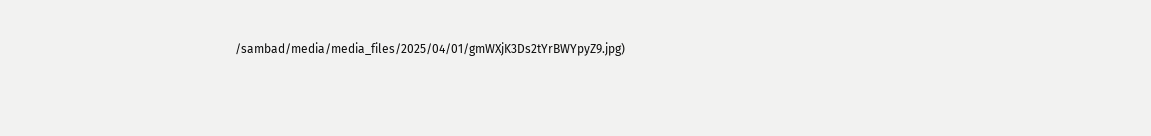/sambad/media/media_files/2025/04/01/gmWXjK3Ds2tYrBWYpyZ9.jpg)